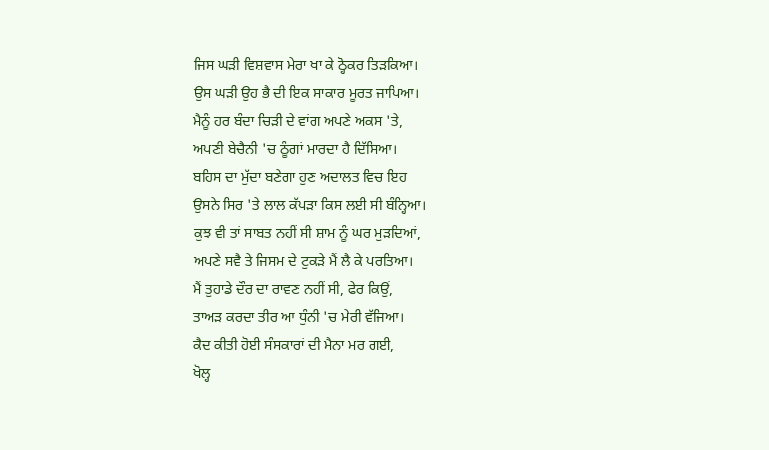ਜਿਸ ਘੜੀ ਵਿਸ਼ਵਾਸ ਮੇਰਾ ਖਾ ਕੇ ਠ੍ਹੋਕਰ ਤਿੜਕਿਆ।
ਉਸ ਘੜੀ ਉਹ ਭੈ ਦੀ ਇਕ ਸਾਕਾਰ ਮੂਰਤ ਜਾਪਿਆ।
ਮੈਨੂੰ ਹਰ ਬੰਦਾ ਚਿੜੀ ਦੇ ਵਾਂਗ ਅਪਣੇ ਅਕਸ 'ਤੇ,
ਅਪਣੀ ਬੇਚੈਨੀ 'ਚ ਠੂੰਗਾਂ ਮਾਰਦਾ ਹੈ ਦਿੱਸਿਆ।
ਬਹਿਸ ਦਾ ਮੁੱਦਾ ਬਣੇਗਾ ਹੁਣ ਅਦਾਲਤ ਵਿਚ ਇਹ
ਉਸਨੇ ਸਿਰ 'ਤੇ ਲਾਲ ਕੱਪੜਾ ਕਿਸ ਲਈ ਸੀ ਬੰਨ੍ਹਿਆ।
ਕੁਝ ਵੀ ਤਾਂ ਸਾਬਤ ਨਹੀਂ ਸੀ ਸ਼ਾਮ ਨੂੰ ਘਰ ਮੁੜਦਿਆਂ,
ਅਪਣੇ ਸਵੈ ਤੇ ਜਿਸਮ ਦੇ ਟੁਕੜੇ ਮੈਂ ਲੈ ਕੇ ਪਰਤਿਆ।
ਮੈਂ ਤੁਹਾਡੇ ਦੌਰ ਦਾ ਰਾਵਣ ਨਹੀਂ ਸੀ, ਫੇਰ ਕਿਉਂ,
ਤਾਅੜ ਕਰਦਾ ਤੀਰ ਆ ਧੁੰਨੀ 'ਚ ਮੇਰੀ ਵੱਜਿਆ।
ਕੈਦ ਕੀਤੀ ਹੋਈ ਸੰਸਕਾਰਾਂ ਦੀ ਮੈਨਾ ਮਰ ਗਈ,
ਖੋਲ੍ਹ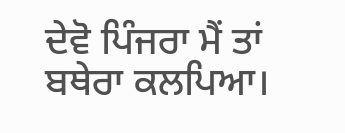ਦੇਵੋ ਪਿੰਜਰਾ ਮੈਂ ਤਾਂ ਬਥੇਰਾ ਕਲਪਿਆ।